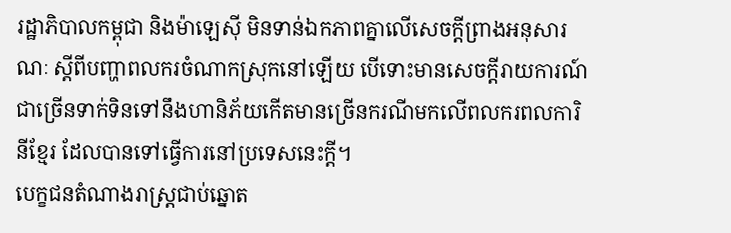រដ្ឋាភិបាលកម្ពុជា និងម៉ាឡេស៊ី មិនទាន់ឯកភាពគ្នាលើសេចក្តីព្រាងអនុសារណៈ ស្ដីពីបញ្ហាពលករចំណាកស្រុកនៅឡើយ បើទោះមានសេចក្តីរាយការណ៍ជាច្រើនទាក់ទិនទៅនឹងហានិភ័យកើតមានច្រើនករណីមកលើពលករពលការិនីខ្មែរ ដែលបានទៅធ្វើការនៅប្រទេសនេះក្តី។
បេក្ខជនតំណាងរាស្ត្រជាប់ឆ្នោត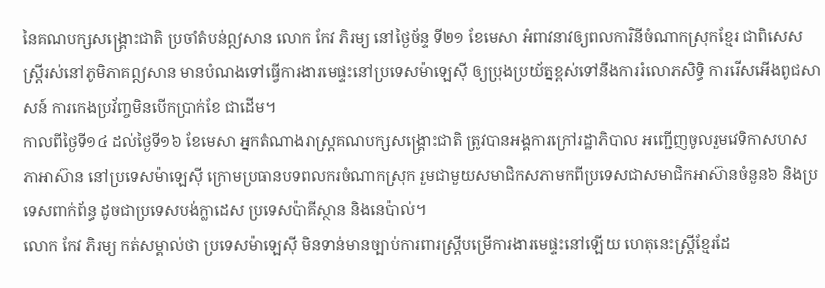នៃគណបក្សសង្គ្រោះជាតិ ប្រចាំតំបន់ឦសាន លោក កែវ ភិរម្យ នៅថ្ងៃច័ន្ទ ទី២១ ខែមេសា អំពាវនាវឲ្យពលការិនីចំណាកស្រុកខ្មែរ ជាពិសេសស្ត្រីរស់នៅភូមិភាគឦសាន មានបំណងទៅធ្វើការងារមេផ្ទះនៅប្រទេសម៉ាឡេស៊ី ឲ្យប្រុងប្រយ័ត្នខ្ពស់ទៅនឹងការរំលោភសិទ្ធិ ការរើសអើងពូជសាសន៍ ការកេងប្រវ័ញ្ចមិនបើកប្រាក់ខែ ជាដើម។
កាលពីថ្ងៃទី១៤ ដល់ថ្ងៃទី១៦ ខែមេសា អ្នកតំណាងរាស្ត្រគណបក្សសង្គ្រោះជាតិ ត្រូវបានអង្គការក្រៅរដ្ឋាភិបាល អញ្ជើញចូលរួមវេទិកាសហសភាអាស៊ាន នៅប្រទេសម៉ាឡេស៊ី ក្រោមប្រធានបទពលករចំណាកស្រុក រួមជាមួយសមាជិកសភាមកពីប្រទេសជាសមាជិកអាស៊ានចំនួន៦ និងប្រទេសពាក់ព័ន្ធ ដូចជាប្រទេសបង់ក្លាដេស ប្រទេសប៉ាគីស្ថាន និងនេប៉ាល់។
លោក កែវ ភិរម្យ កត់សម្គាល់ថា ប្រទេសម៉ាឡេស៊ី មិនទាន់មានច្បាប់ការពារស្ត្រីបម្រើការងារមេផ្ទះនៅឡើយ ហេតុនេះស្ត្រីខ្មែរដែ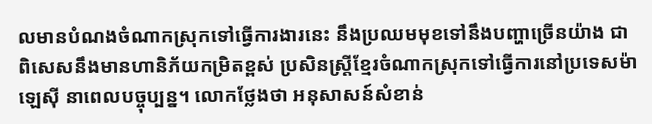លមានបំណងចំណាកស្រុកទៅធ្វើការងារនេះ នឹងប្រឈមមុខទៅនឹងបញ្ហាច្រើនយ៉ាង ជាពិសេសនឹងមានហានិភ័យកម្រិតខ្ពស់ ប្រសិនស្ត្រីខ្មែរចំណាកស្រុកទៅធ្វើការនៅប្រទេសម៉ាឡេស៊ី នាពេលបច្ចុប្បន្ន។ លោកថ្លែងថា អនុសាសន៍សំខាន់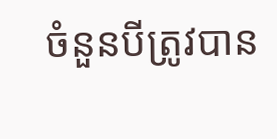ចំនួនបីត្រូវបាន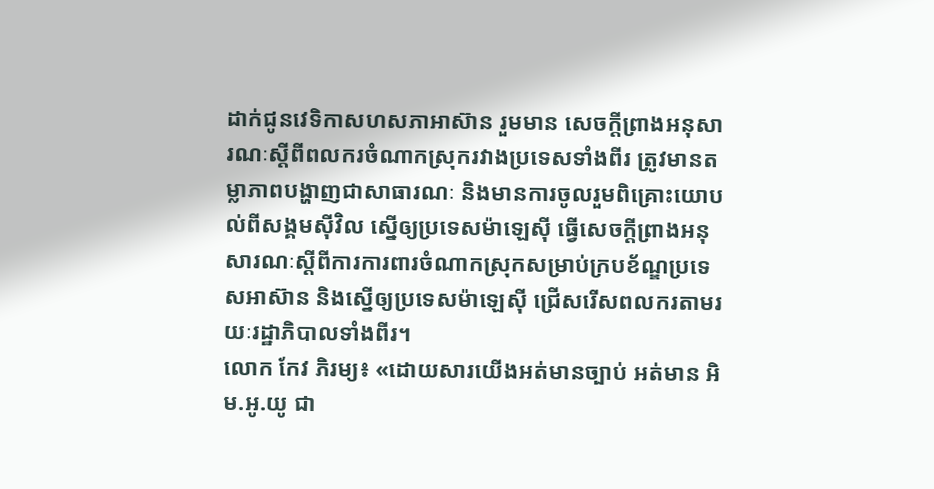ដាក់ជូនវេទិកាសហសភាអាស៊ាន រួមមាន សេចក្តីព្រាងអនុសារណៈស្ដីពីពលករចំណាកស្រុករវាងប្រទេសទាំងពីរ ត្រូវមានតម្លាភាពបង្ហាញជាសាធារណៈ និងមានការចូលរួមពិគ្រោះយោបល់ពីសង្គមស៊ីវិល ស្នើឲ្យប្រទេសម៉ាឡេស៊ី ធ្វើសេចក្តីព្រាងអនុសារណៈស្ដីពីការការពារចំណាកស្រុកសម្រាប់ក្របខ័ណ្ឌប្រទេសអាស៊ាន និងស្នើឲ្យប្រទេសម៉ាឡេស៊ី ជ្រើសរើសពលករតាមរយៈរដ្ឋាភិបាលទាំងពីរ។
លោក កែវ ភិរម្យ៖ «ដោយសារយើងអត់មានច្បាប់ អត់មាន អិម.អូ.យូ ជា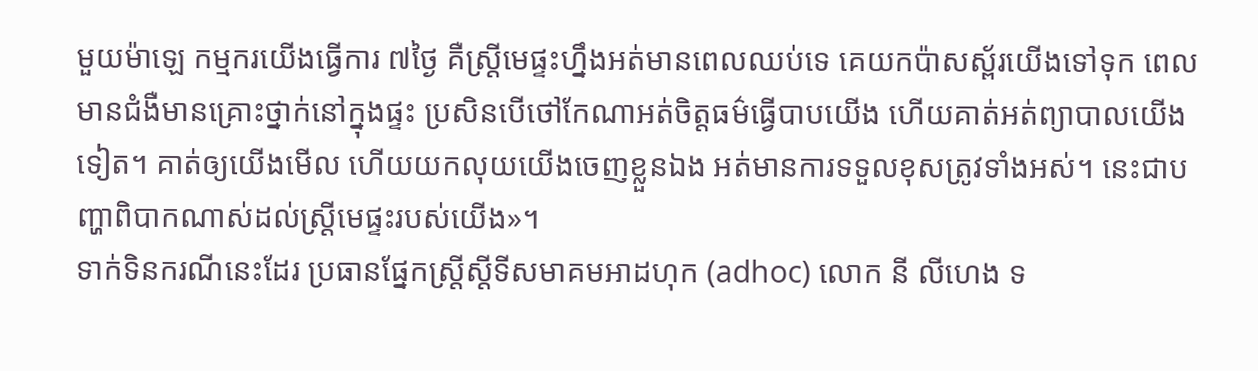មួយម៉ាឡេ កម្មករយើងធ្វើការ ៧ថ្ងៃ គឺស្ត្រីមេផ្ទះហ្នឹងអត់មានពេលឈប់ទេ គេយកប៉ាសស្ព័រយើងទៅទុក ពេលមានជំងឺមានគ្រោះថ្នាក់នៅក្នុងផ្ទះ ប្រសិនបើថៅកែណាអត់ចិត្តធម៌ធ្វើបាបយើង ហើយគាត់អត់ព្យាបាលយើងទៀត។ គាត់ឲ្យយើងមើល ហើយយកលុយយើងចេញខ្លួនឯង អត់មានការទទួលខុសត្រូវទាំងអស់។ នេះជាបញ្ហាពិបាកណាស់ដល់ស្ត្រីមេផ្ទះរបស់យើង»។
ទាក់ទិនករណីនេះដែរ ប្រធានផ្នែកស្ត្រីស្តីទីសមាគមអាដហុក (adhoc) លោក នី លីហេង ទ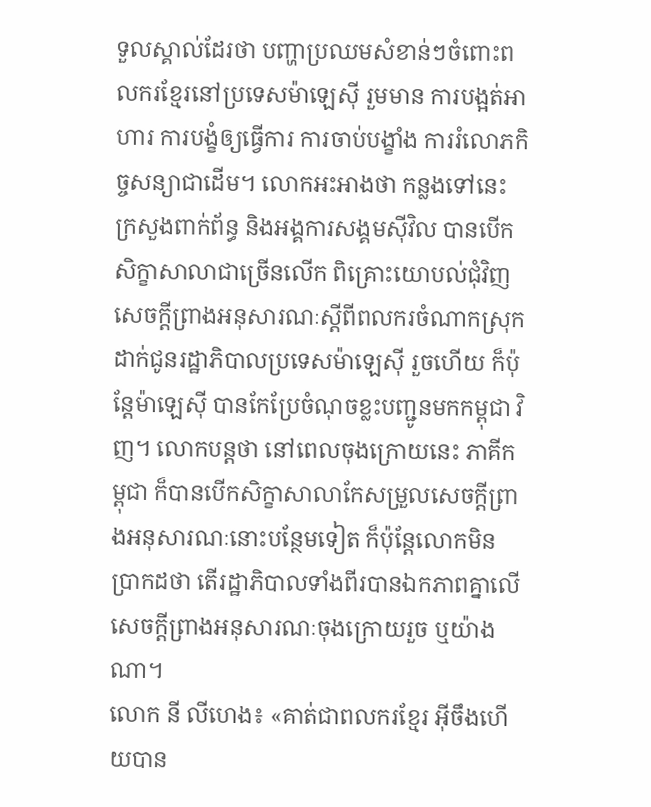ទួលស្គាល់ដែរថា បញ្ហាប្រឈមសំខាន់ៗចំពោះពលករខ្មែរនៅប្រទេសម៉ាឡេស៊ី រួមមាន ការបង្អត់អាហារ ការបង្ខំឲ្យធ្វើការ ការចាប់បង្ខាំង ការរំលោភកិច្ចសន្យាជាដើម។ លោកអះអាងថា កន្លងទៅនេះ ក្រសួងពាក់ព័ន្ធ និងអង្គការសង្គមស៊ីវិល បានបើកសិក្ខាសាលាជាច្រើនលើក ពិគ្រោះយោបល់ជុំវិញសេចក្តីព្រាងអនុសារណៈស្ដីពីពលករចំណាកស្រុក ដាក់ជូនរដ្ឋាភិបាលប្រទេសម៉ាឡេស៊ី រួចហើយ ក៏ប៉ុន្តែម៉ាឡេស៊ី បានកែប្រែចំណុចខ្លះបញ្ជូនមកកម្ពុជា វិញ។ លោកបន្តថា នៅពេលចុងក្រោយនេះ ភាគីកម្ពុជា ក៏បានបើកសិក្ខាសាលាកែសម្រួលសេចក្តីព្រាងអនុសារណៈនោះបន្ថែមទៀត ក៏ប៉ុន្តែលោកមិនប្រាកដថា តើរដ្ឋាភិបាលទាំងពីរបានឯកភាពគ្នាលើសេចក្តីព្រាងអនុសារណៈចុងក្រោយរួច ឬយ៉ាងណា។
លោក នី លីហេង៖ «គាត់ជាពលករខ្មែរ អ៊ីចឹងហើយបាន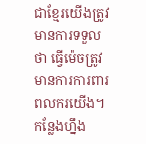ជាខ្មែរយើងត្រូវមានការទទួលថា ធ្វើម៉េចត្រូវមានការការពារពលករយើង។ កន្លែងហ្នឹង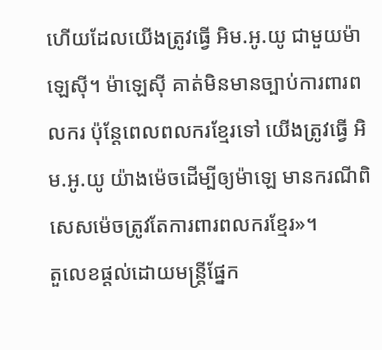ហើយដែលយើងត្រូវធ្វើ អិម.អូ.យូ ជាមួយម៉ាឡេស៊ី។ ម៉ាឡេស៊ី គាត់មិនមានច្បាប់ការពារពលករ ប៉ុន្តែពេលពលករខ្មែរទៅ យើងត្រូវធ្វើ អិម.អូ.យូ យ៉ាងម៉េចដើម្បីឲ្យម៉ាឡេ មានករណីពិសេសម៉េចត្រូវតែការពារពលករខ្មែរ»។
តួលេខផ្តល់ដោយមន្ត្រីផ្នែក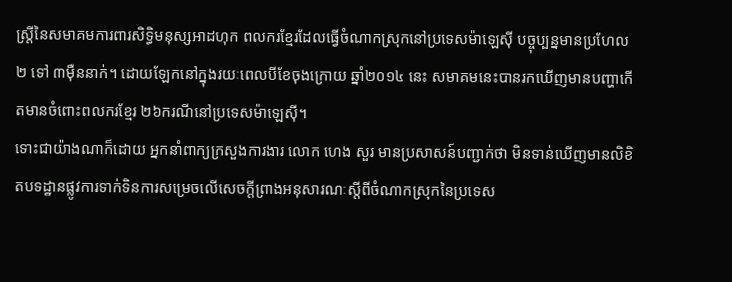ស្ត្រីនៃសមាគមការពារសិទ្ធិមនុស្សអាដហុក ពលករខ្មែរដែលធ្វើចំណាកស្រុកនៅប្រទេសម៉ាឡេស៊ី បច្ចុប្បន្នមានប្រហែល ២ ទៅ ៣ម៉ឺននាក់។ ដោយឡែកនៅក្នុងរយៈពេលបីខែចុងក្រោយ ឆ្នាំ២០១៤ នេះ សមាគមនេះបានរកឃើញមានបញ្ហាកើតមានចំពោះពលករខ្មែរ ២៦ករណីនៅប្រទេសម៉ាឡេស៊ី។
ទោះជាយ៉ាងណាក៏ដោយ អ្នកនាំពាក្យក្រសួងការងារ លោក ហេង សួរ មានប្រសាសន៍បញ្ជាក់ថា មិនទាន់ឃើញមានលិខិតបទដ្ឋានផ្លូវការទាក់ទិនការសម្រេចលើសេចក្តីព្រាងអនុសារណៈស្ដីពីចំណាកស្រុកនៃប្រទេស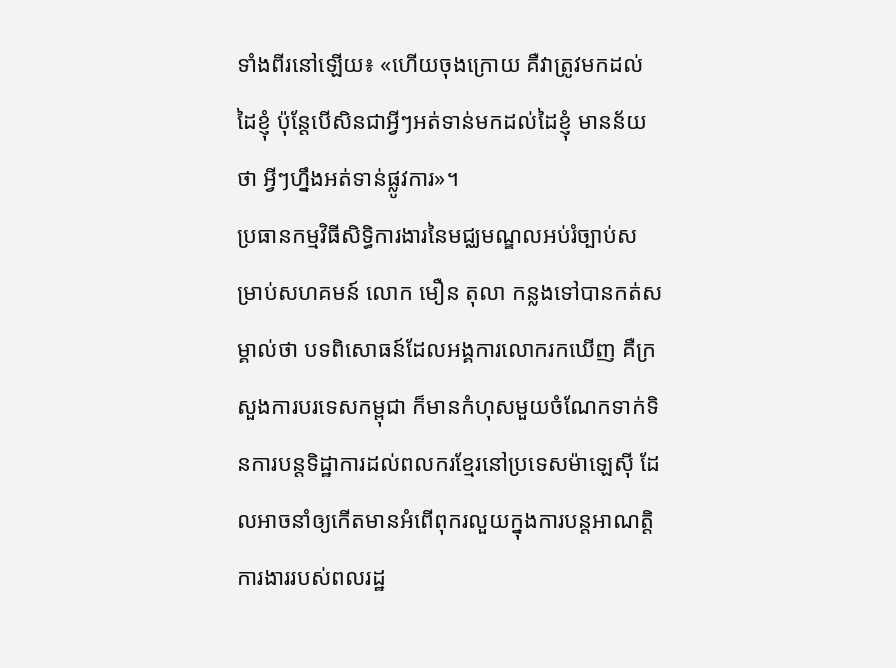ទាំងពីរនៅឡើយ៖ «ហើយចុងក្រោយ គឺវាត្រូវមកដល់ដៃខ្ញុំ ប៉ុន្តែបើសិនជាអ្វីៗអត់ទាន់មកដល់ដៃខ្ញុំ មានន័យថា អ្វីៗហ្នឹងអត់ទាន់ផ្លូវការ»។
ប្រធានកម្មវិធីសិទ្ធិការងារនៃមជ្ឈមណ្ឌលអប់រំច្បាប់សម្រាប់សហគមន៍ លោក មឿន តុលា កន្លងទៅបានកត់សម្គាល់ថា បទពិសោធន៍ដែលអង្គការលោករកឃើញ គឺក្រសួងការបរទេសកម្ពុជា ក៏មានកំហុសមួយចំណែកទាក់ទិនការបន្តទិដ្ឋាការដល់ពលករខ្មែរនៅប្រទេសម៉ាឡេស៊ី ដែលអាចនាំឲ្យកើតមានអំពើពុករលួយក្នុងការបន្តអាណត្តិការងាររបស់ពលរដ្ឋ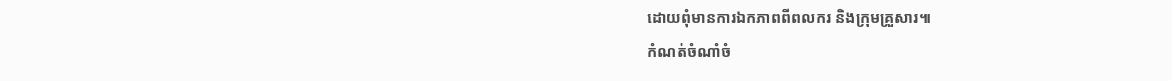ដោយពុំមានការឯកភាពពីពលករ និងក្រុមគ្រួសារ៕
កំណត់ចំណាំចំ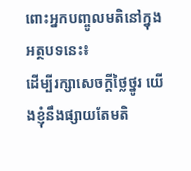ពោះអ្នកបញ្ចូលមតិនៅក្នុងអត្ថបទនេះ៖
ដើម្បីរក្សាសេចក្ដីថ្លៃថ្នូរ យើងខ្ញុំនឹងផ្សាយតែមតិ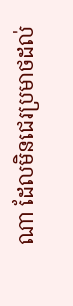ណា ដែលមិនជេរប្រមាថដល់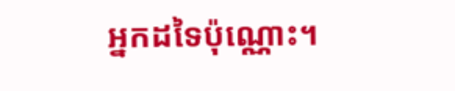អ្នកដទៃប៉ុណ្ណោះ។